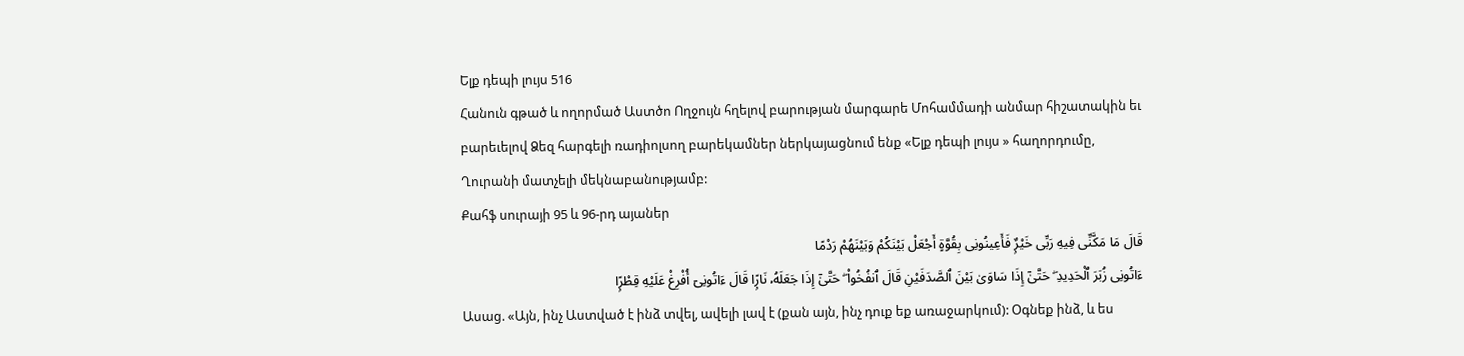Ելք դեպի լույս 516
Հանուն գթած և ողորմած Աստծո Ողջույն հղելով բարության մարգարե Մոհամմադի անմար հիշատակին եւ բարեւելով Ձեզ հարգելի ռադիոլսող բարեկամներ ներկայացնում ենք «Ելք դեպի լույս » հաղորդումը, Ղուրանի մատչելի մեկնաբանությամբ:
Քահֆ սուրայի 95 և 96-րդ այաներ
قَالَ مَا مَكَّنِّى فِيهِ رَبِّى خَيْرٌۭ فَأَعِينُونِى بِقُوَّةٍ أَجْعَلْ بَيْنَكُمْ وَبَيْنَهُمْ رَدْمًا
ءَاتُونِى زُبَرَ ٱلْحَدِيدِ ۖ حَتَّىٰٓ إِذَا سَاوَىٰ بَيْنَ ٱلصَّدَفَيْنِ قَالَ ٱنفُخُوا۟ ۖ حَتَّىٰٓ إِذَا جَعَلَهُۥ نَارًۭا قَالَ ءَاتُونِىٓ أُفْرِغْ عَلَيْهِ قِطْرًۭا
Ասաց. «Այն, ինչ Աստված է ինձ տվել, ավելի լավ է (քան այն, ինչ դուք եք առաջարկում): Օգնեք ինձ, և ես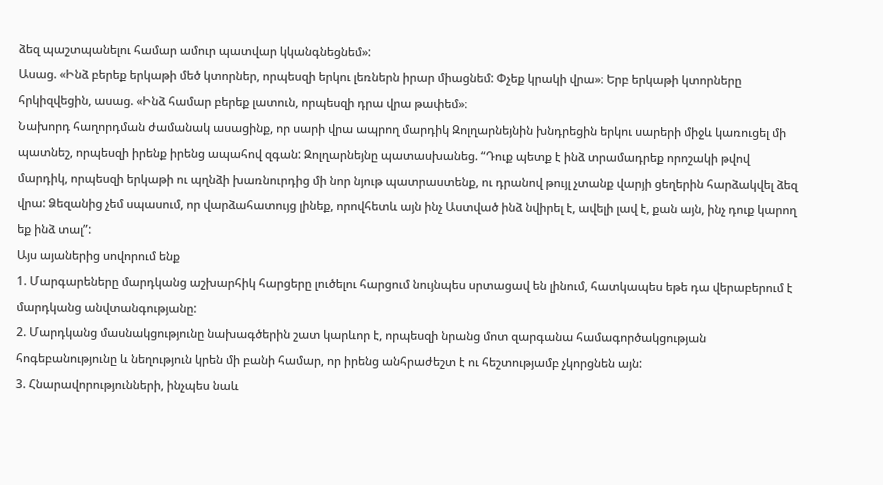ձեզ պաշտպանելու համար ամուր պատվար կկանգնեցնեմ»:
Ասաց. «Ինձ բերեք երկաթի մեծ կտորներ, որպեսզի երկու լեռներն իրար միացնեմ: Փչեք կրակի վրա»։ Երբ երկաթի կտորները հրկիզվեցին, ասաց. «Ինձ համար բերեք լատուն, որպեսզի դրա վրա թափեմ»։
Նախորդ հաղորդման ժամանակ ասացինք, որ սարի վրա ապրող մարդիկ Զոլղարնեյնին խնդրեցին երկու սարերի միջև կառուցել մի պատնեշ, որպեսզի իրենք իրենց ապահով զգան: Զոլղարնեյնը պատասխանեց. “Դուք պետք է ինձ տրամադրեք որոշակի թվով մարդիկ, որպեսզի երկաթի ու պղնձի խառնուրդից մի նոր նյութ պատրաստենք, ու դրանով թույլ չտանք վարյի ցեղերին հարձակվել ձեզ վրա: Ձեզանից չեմ սպասում, որ վարձահատույց լինեք, որովհետև այն ինչ Աստված ինձ նվիրել է, ավելի լավ է, քան այն, ինչ դուք կարող եք ինձ տալ”:
Այս այաներից սովորում ենք
1. Մարգարեները մարդկանց աշխարհիկ հարցերը լուծելու հարցում նույնպես սրտացավ են լինում, հատկապես եթե դա վերաբերում է մարդկանց անվտանգությանը:
2. Մարդկանց մասնակցությունը նախագծերին շատ կարևոր է, որպեսզի նրանց մոտ զարգանա համագործակցության հոգեբանությունը և նեղություն կրեն մի բանի համար, որ իրենց անհրաժեշտ է ու հեշտությամբ չկորցնեն այն:
3. Հնարավորությունների, ինչպես նաև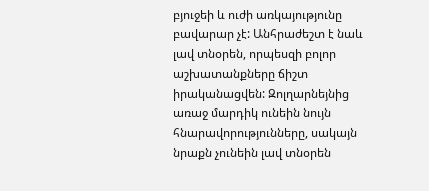բյուջեի և ուժի առկայությունը բավարար չէ: Անհրաժեշտ է նաև լավ տնօրեն, որպեսզի բոլոր աշխատանքները ճիշտ իրականացվեն: Զոլղարնեյնից առաջ մարդիկ ունեին նույն հնարավորությունները, սակայն նրաքն չունեին լավ տնօրեն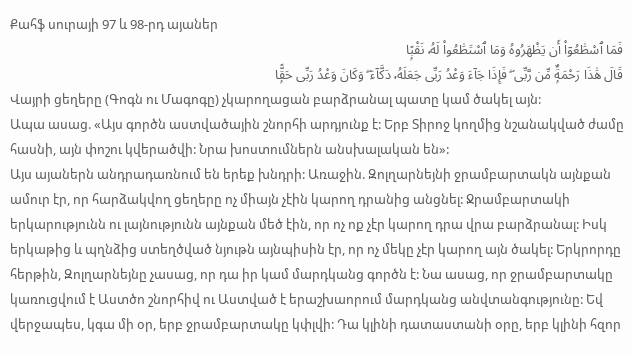Քահֆ սուրայի 97 և 98-րդ այաներ
فَمَا ٱسْطَٰعُوٓا۟ أَن يَظْهَرُوهُ وَمَا ٱسْتَطَٰعُوا۟ لَهُۥ نَقْبًۭا
قَالَ هَٰذَا رَحْمَةٌۭ مِّن رَّبِّى ۖ فَإِذَا جَآءَ وَعْدُ رَبِّى جَعَلَهُۥ دَكَّآءَ ۖ وَكَانَ وَعْدُ رَبِّى حَقًّۭا
Վայրի ցեղերը (Գոգն ու Մագոգը) չկարողացան բարձրանալ պատը կամ ծակել այն:
Ապա ասաց. «Այս գործն աստվածային շնորհի արդյունք է: Երբ Տիրոջ կողմից նշանակված ժամը հասնի, այն փոշու կվերածվի: Նրա խոստումներն անսխալական են»:
Այս այաներն անդրադառնում են երեք խնդրի: Առաջին. Զոլղարնեյնի ջրամբարտակն այնքան ամուր էր, որ հարձակվող ցեղերը ոչ միայն չէին կարող դրանից անցնել: Ջրամբարտակի երկարությունն ու լայնությունն այնքան մեծ էին, որ ոչ ոք չէր կարող դրա վրա բարձրանալ: Իսկ երկաթից և պղնձից ստեղծված նյութն այնպիսին էր, որ ոչ մեկը չէր կարող այն ծակել: Երկրորդը հերթին, Զոլղարնեյնը չասաց, որ դա իր կամ մարդկանց գործն է: Նա ասաց, որ ջրամբարտակը կառուցվում է Աստծո շնորհիվ ու Աստված է երաշխաորում մարդկանց անվտանգությունը: Եվ վերջապես, կգա մի օր, երբ ջրամբարտակը կփլվի: Դա կլինի դատաստանի օրը, երբ կլինի հզոր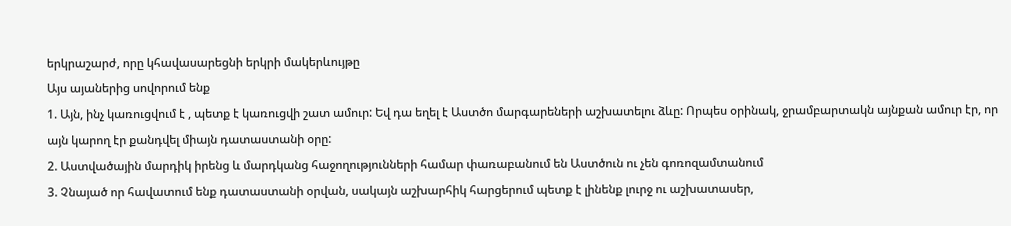երկրաշարժ, որը կհավասարեցնի երկրի մակերևույթը
Այս այաներից սովորում ենք
1. Այն, ինչ կառուցվում է , պետք է կառուցվի շատ ամուր: Եվ դա եղել է Աստծո մարգարեների աշխատելու ձևը: Որպես օրինակ, ջրամբարտակն այնքան ամուր էր, որ այն կարող էր քանդվել միայն դատաստանի օրը:
2. Աստվածային մարդիկ իրենց և մարդկանց հաջողությունների համար փառաբանում են Աստծուն ու չեն գոռոզամտանում
3. Չնայած որ հավատում ենք դատաստանի օրվան, սակայն աշխարհիկ հարցերում պետք է լինենք լուրջ ու աշխատասեր,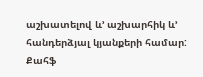աշխատելով և’ աշխարհիկ և’ հանդերձյալ կյանքերի համար:
Քահֆ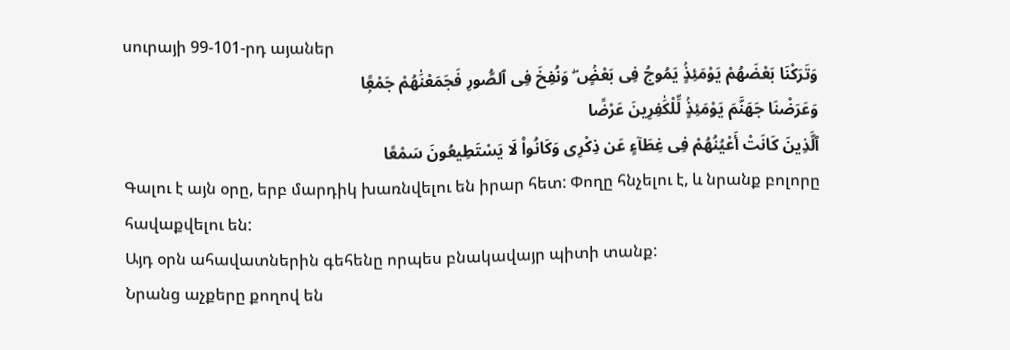սուրայի 99-101-րդ այաներ
وَتَرَكْنَا بَعْضَهُمْ يَوْمَئِذٍۢ يَمُوجُ فِى بَعْضٍۢ ۖ وَنُفِخَ فِى ٱلصُّورِ فَجَمَعْنَٰهُمْ جَمْعًۭا
وَعَرَضْنَا جَهَنَّمَ يَوْمَئِذٍۢ لِّلْكَٰفِرِينَ عَرْضًا
ٱلَّذِينَ كَانَتْ أَعْيُنُهُمْ فِى غِطَآءٍ عَن ذِكْرِى وَكَانُوا۟ لَا يَسْتَطِيعُونَ سَمْعًا
Գալու է այն օրը, երբ մարդիկ խառնվելու են իրար հետ: Փողը հնչելու է, և նրանք բոլորը հավաքվելու են:
Այդ օրն ահավատներին գեհենը որպես բնակավայր պիտի տանք:
Նրանց աչքերը քողով են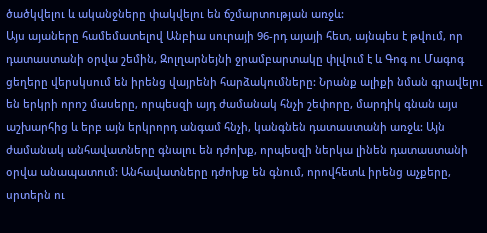ծածկվելու և ականջները փակվելու են ճշմարտության առջև:
Այս այաները համեմատելով Անբիա սուրայի 96-րդ այայի հետ, այնպես է թվում, որ դատաստանի օրվա շեմին, Զոլղարնեյնի ջրամբարտակը փլվում է և Գոգ ու Մագոգ ցեղերը վերսկսում են իրենց վայրենի հարձակումները: Նրանք ալիքի նման գրավելու են երկրի որոշ մասերը, որպեսզի այդ ժամանակ հնչի շեփորը, մարդիկ գնան այս աշխարհից և երբ այն երկրորդ անգամ հնչի, կանգնեն դատաստանի առջև: Այն ժամանակ անհավատները գնալու են դժոխք, որպեսզի ներկա լինեն դատաստանի օրվա անապատում: Անհավատները դժոխք են գնում, որովհետև իրենց աչքերը, սրտերն ու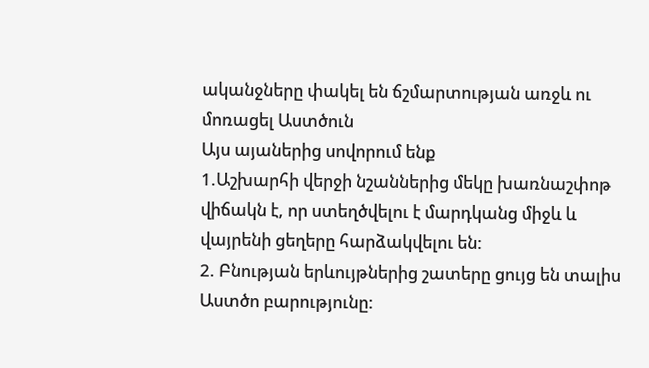ականջները փակել են ճշմարտության առջև ու մոռացել Աստծուն
Այս այաներից սովորում ենք
1.Աշխարհի վերջի նշաններից մեկը խառնաշփոթ վիճակն է, որ ստեղծվելու է մարդկանց միջև և վայրենի ցեղերը հարձակվելու են:
2. Բնության երևույթներից շատերը ցույց են տալիս Աստծո բարությունը: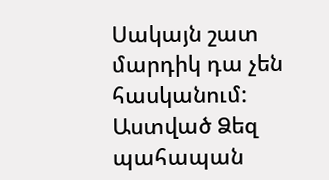Սակայն շատ մարդիկ դա չեն հասկանում:
Աստված Ձեզ պահապան